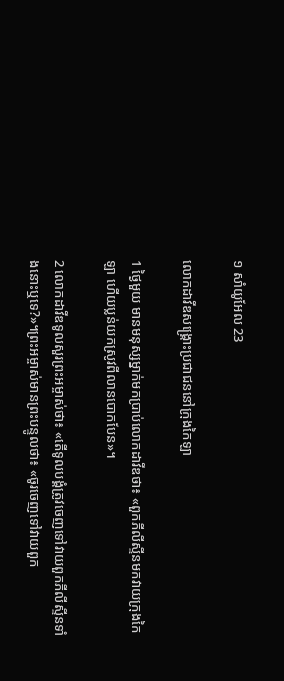១ សាំយូ‌អែល 23

លោកដាវីឌសង្គ្រោះប្រជា‌ជននៅក្រុងកៃឡា

1 ថ្ងៃមួយ មានមនុស្សម្នាក់មកប្រាប់លោកដាវីឌថា៖ «ពួកភីលីស្ទីនមកវាយក្រុងកៃឡា ហើយប្លន់យកស្រូវពីលានបោកបែន»។

2 លោកដាវីឌទូលសួរព្រះ‌អម្ចាស់ថា៖ «តើទូលបង្គំត្រូវចេញទៅវាយពួកភីលីស្ទីនទាំងនោះឬទេ?»។ព្រះ‌អម្ចាស់មានព្រះ‌បន្ទូលថា៖ «ចូរចេញទៅវាយពួក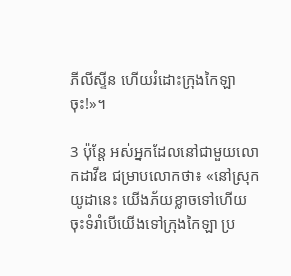ភីលីស្ទីន ហើយរំដោះក្រុងកៃឡាចុះ!»។

3 ប៉ុន្តែ អស់អ្នកដែលនៅជាមួយលោកដាវីឌ ជម្រាបលោកថា៖ «នៅស្រុកយូដានេះ យើងភ័យខ្លាចទៅហើយ ចុះទំរាំបើយើងទៅក្រុងកៃឡា ប្រ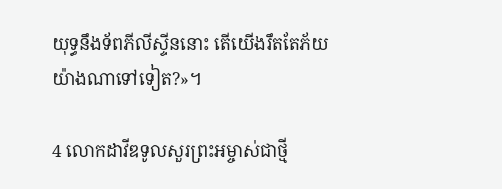យុទ្ធនឹងទ័ពភីលីស្ទីននោះ តើយើងរឹតតែភ័យយ៉ាងណាទៅទៀត?»។

4 លោកដាវីឌទូលសួរព្រះ‌អម្ចាស់ជាថ្មី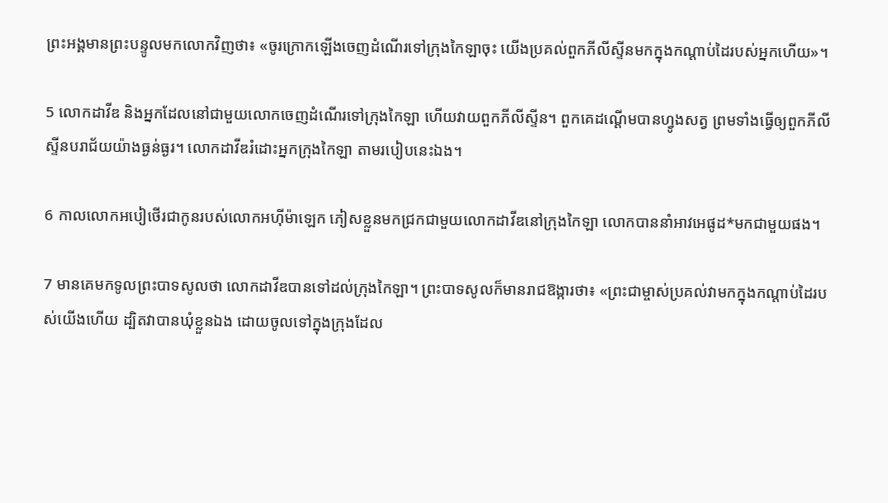ព្រះ‌អង្គមានព្រះ‌បន្ទូលមកលោកវិញថា៖ «ចូរក្រោកឡើងចេញដំណើរទៅក្រុងកៃឡាចុះ យើងប្រគល់ពួកភីលីស្ទីនមកក្នុងកណ្ដាប់ដៃរបស់អ្នកហើយ»។

5 លោកដាវីឌ និងអ្នកដែលនៅជាមួយលោកចេញដំណើរទៅក្រុងកៃឡា ហើយវាយពួកភីលីស្ទីន។ ពួកគេដណ្ដើមបានហ្វូងសត្វ ព្រមទាំងធ្វើឲ្យពួកភីលីស្ទីនបរា‌ជ័យយ៉ាងធ្ងន់‌ធ្ងរ។ លោកដាវីឌរំដោះអ្នកក្រុងកៃឡា តាមរបៀបនេះឯង។

6 កាលលោកអបៀ‌ថើរជាកូនរបស់លោកអហ៊ី‌ម៉ាឡេក ភៀសខ្លួនមកជ្រកជាមួយលោកដាវីឌនៅក្រុងកៃឡា លោកបាននាំអាវអេផូដ*មកជាមួយផង។

7 មានគេមកទូលព្រះ‌បាទសូលថា លោកដាវីឌបានទៅដល់ក្រុងកៃឡា។ ព្រះ‌បាទសូលក៏មានរាជ‌ឱង្ការថា៖ «ព្រះ‌ជាម្ចាស់ប្រគល់វាមកក្នុងកណ្ដាប់ដៃរបស់យើងហើយ ដ្បិតវាបានឃុំខ្លួនឯង ដោយចូលទៅក្នុងក្រុងដែល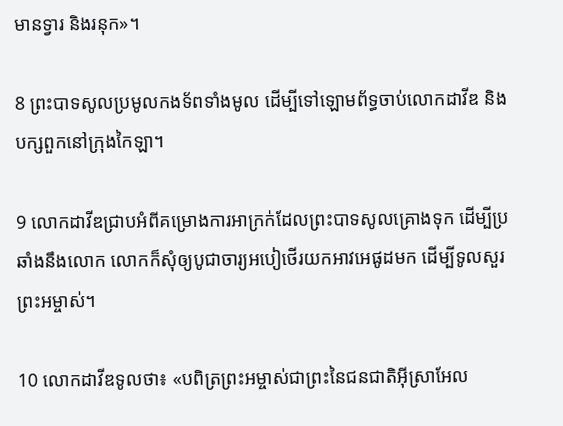មានទ្វារ និងរនុក»។

8 ព្រះ‌បាទសូលប្រមូលកង‌ទ័ពទាំងមូល ដើម្បីទៅឡោម‌ព័ទ្ធចាប់លោកដាវីឌ និងបក្សពួកនៅក្រុងកៃឡា។

9 លោកដាវីឌជ្រាបអំពីគម្រោង‌ការអាក្រក់ដែលព្រះ‌បាទសូលគ្រោងទុក ដើម្បីប្រឆាំងនឹងលោក លោកក៏សុំឲ្យបូជា‌ចារ្យអបៀ‌ថើរយកអាវអេផូដមក ដើម្បីទូលសួរព្រះ‌អម្ចាស់។

10 លោកដាវីឌទូលថា៖ «បពិត្រព្រះ‌អម្ចាស់ជាព្រះនៃជន‌ជាតិអ៊ីស្រា‌អែល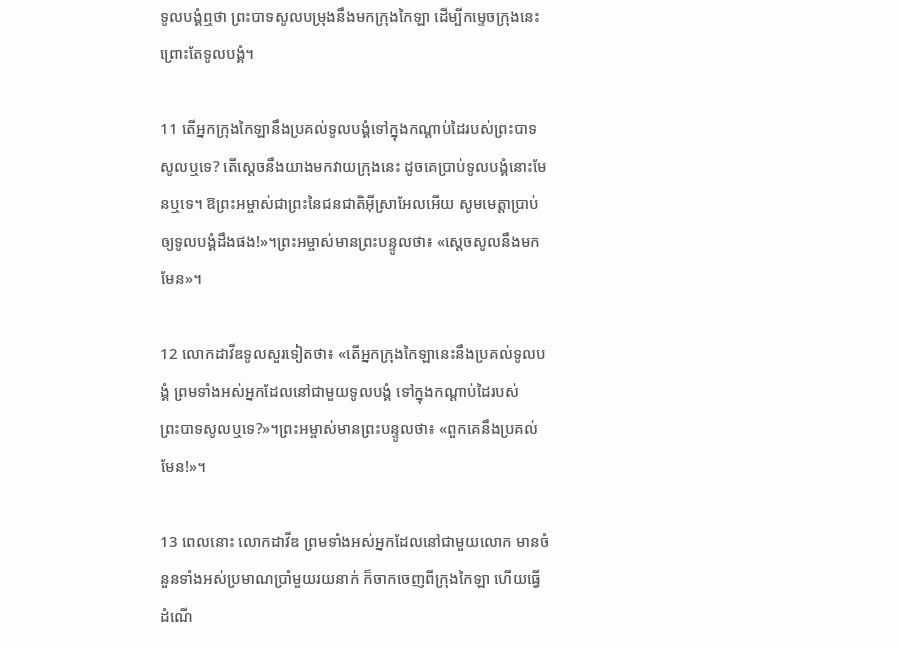ទូលបង្គំឮថា ព្រះ‌បាទសូលបម្រុងនឹងមកក្រុងកៃឡា ដើម្បីកម្ទេចក្រុងនេះ ព្រោះតែទូលបង្គំ។

11 តើអ្នកក្រុងកៃឡានឹងប្រគល់ទូលបង្គំទៅក្នុងកណ្ដាប់ដៃរបស់ព្រះ‌បាទសូលឬទេ? តើស្ដេចនឹងយាងមកវាយក្រុងនេះ ដូចគេប្រាប់ទូលបង្គំនោះមែនឬទេ។ ឱព្រះ‌អម្ចាស់ជាព្រះនៃជន‌ជាតិអ៊ីស្រា‌អែលអើយ សូមមេត្តាប្រាប់ឲ្យទូលបង្គំដឹងផង!»។ព្រះ‌អម្ចាស់មានព្រះ‌បន្ទូលថា៖ «ស្ដេចសូលនឹងមកមែន»។

12 លោកដាវីឌទូលសួរទៀតថា៖ «តើអ្នកក្រុងកៃឡានេះនឹងប្រគល់ទូលបង្គំ ព្រមទាំងអស់អ្នកដែលនៅជាមួយទូលបង្គំ ទៅក្នុងកណ្ដាប់ដៃរបស់ព្រះ‌បាទសូលឬទេ?»។ព្រះ‌អម្ចាស់មានព្រះ‌បន្ទូលថា៖ «ពួកគេនឹងប្រគល់មែន!»។

13 ពេលនោះ លោកដាវីឌ ព្រមទាំងអស់អ្នកដែលនៅជាមួយលោក មានចំនួនទាំងអស់ប្រមាណប្រាំមួយរយនាក់ ក៏ចាកចេញពីក្រុងកៃឡា ហើយធ្វើដំណើ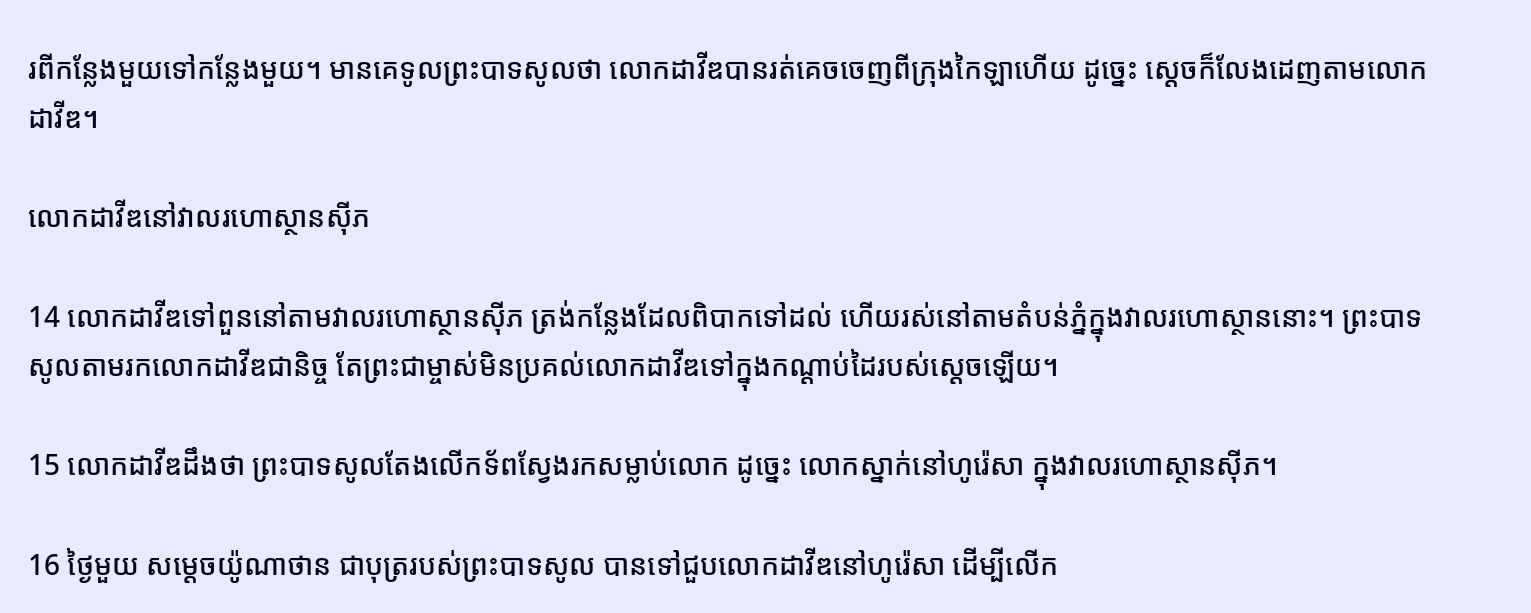រពីកន្លែងមួយទៅកន្លែងមួយ។ មានគេទូលព្រះ‌បាទសូលថា លោកដាវីឌបានរត់គេចចេញពីក្រុងកៃឡាហើយ ដូច្នេះ ស្ដេចក៏លែងដេញតាមលោកដាវីឌ។

លោកដាវីឌនៅវាលរហោ‌ស្ថានស៊ីភ

14 លោកដាវីឌទៅពួននៅតាមវាលរហោ‌ស្ថានស៊ីភ ត្រង់កន្លែងដែលពិបាកទៅដល់ ហើយរស់នៅតាមតំបន់ភ្នំក្នុងវាលរហោ‌ស្ថាននោះ។ ព្រះ‌បាទសូលតាមរកលោកដាវីឌជា‌និច្ច តែព្រះ‌ជាម្ចាស់មិនប្រគល់លោកដាវីឌទៅក្នុងកណ្ដាប់ដៃរបស់ស្ដេចឡើយ។

15 លោកដាវីឌដឹងថា ព្រះ‌បាទសូលតែងលើកទ័ពស្វែងរកសម្លាប់លោក ដូច្នេះ លោកស្នាក់នៅហូរ៉េ‌សា ក្នុងវាលរហោ‌ស្ថានស៊ីភ។

16 ថ្ងៃមួយ សម្ដេចយ៉ូណា‌ថាន ជាបុត្ររបស់ព្រះ‌បាទសូល បានទៅជួបលោកដាវីឌនៅហូរ៉េ‌សា ដើម្បីលើក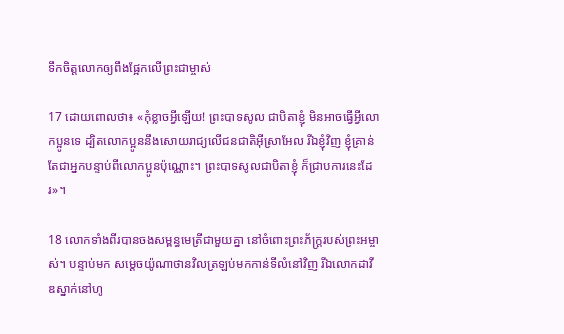ទឹកចិត្តលោកឲ្យពឹងផ្អែកលើព្រះ‌ជាម្ចាស់

17 ដោយពោលថា៖ «កុំខ្លាចអ្វីឡើយ! ព្រះ‌បាទសូល ជាបិតាខ្ញុំ មិនអាចធ្វើអ្វីលោកប្អូនទេ ដ្បិតលោកប្អូននឹងសោយរាជ្យលើជន‌ជាតិអ៊ីស្រា‌អែល រីឯខ្ញុំវិញ ខ្ញុំគ្រាន់តែជាអ្នកបន្ទាប់ពីលោកប្អូនប៉ុណ្ណោះ។ ព្រះ‌បាទសូលជាបិតាខ្ញុំ ក៏ជ្រាបការនេះដែរ»។

18 លោកទាំងពីរបានចងសម្ពន្ធ‌មេត្រីជាមួយគ្នា នៅចំពោះព្រះ‌ភ័ក្ត្ររបស់ព្រះ‌អម្ចាស់។ បន្ទាប់មក សម្ដេចយ៉ូណា‌ថានវិលត្រឡប់មកកាន់ទីលំ‌នៅវិញ រីឯលោកដាវីឌស្នាក់នៅហូ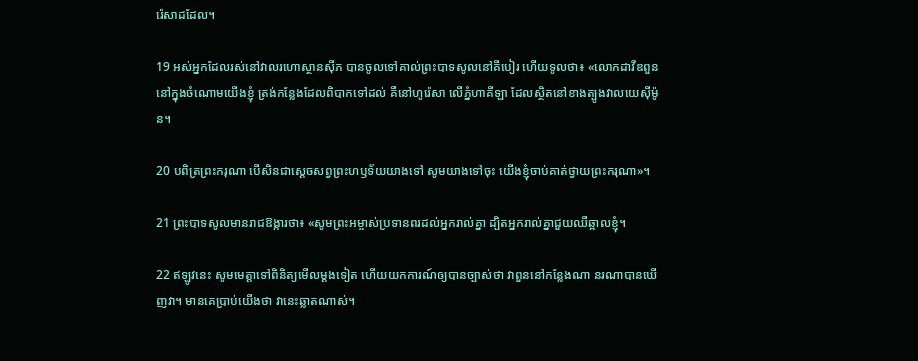រ៉េ‌សាដដែល។

19 អស់អ្នកដែលរស់នៅវាលរហោ‌ស្ថានស៊ីភ បានចូលទៅគាល់ព្រះ‌បាទសូលនៅគីបៀរ ហើយទូលថា៖ «លោកដាវីឌពួននៅក្នុងចំណោមយើងខ្ញុំ ត្រង់កន្លែងដែលពិបាកទៅដល់ គឺនៅហូរ៉េ‌សា លើភ្នំហា‌គី‌ឡា ដែលស្ថិតនៅខាងត្បូងវាលយេ‌ស៊ី‌ម៉ូន។

20 បពិត្រព្រះ‌ករុណា បើសិនជាស្ដេចសព្វព្រះ‌ហឫទ័យយាងទៅ សូមយាងទៅចុះ យើងខ្ញុំចាប់គាត់ថ្វាយព្រះ‌ករុណា»។

21 ព្រះ‌បាទសូលមានរាជ‌ឱង្ការថា៖ «សូមព្រះ‌អម្ចាស់ប្រទានពរដល់អ្នករាល់គ្នា ដ្បិតអ្នករាល់គ្នាជួយឈឺ‌ឆ្អាលខ្ញុំ។

22 ឥឡូវនេះ សូមមេត្តាទៅពិនិត្យមើលម្ដងទៀត ហើយយកការណ៍ឲ្យបានច្បាស់ថា វាពួននៅកន្លែងណា នរណាបានឃើញវា។ មានគេប្រាប់យើងថា វានេះឆ្លាតណាស់។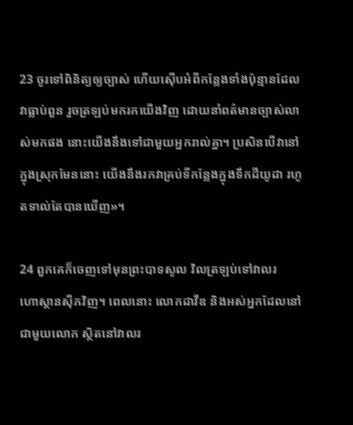23 ចូរទៅពិនិត្យឲ្យច្បាស់ ហើយស៊ើបអំពីកន្លែងទាំងប៉ុន្មានដែលវាធ្លាប់ពួន រួចត្រឡប់មករកយើងវិញ ដោយនាំពត៌មានច្បាស់លាស់មកផង នោះយើងនឹងទៅជាមួយអ្នករាល់គ្នា។ ប្រសិនបើវានៅក្នុងស្រុកមែននោះ យើងនឹងរកវាគ្រប់ទីកន្លែងក្នុងទឹកដីយូដា រហូតទាល់តែបានឃើញ»។

24 ពួកគេក៏ចេញទៅមុនព្រះ‌បាទសូល វិលត្រឡប់ទៅវាលរហោ‌ស្ថានស៊ីភវិញ។ ពេលនោះ លោកដាវីឌ និងអស់អ្នកដែលនៅជាមួយលោក ស្ថិតនៅវាលរ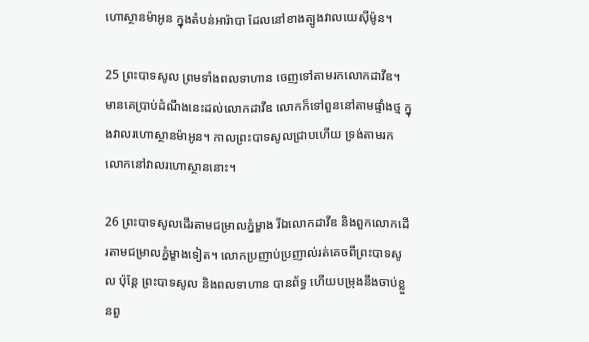ហោ‌ស្ថានម៉ាអូន ក្នុងតំបន់អារ៉ាបា ដែលនៅខាងត្បូងវាលយេស៊ី‌ម៉ូន។

25 ព្រះ‌បាទសូល ព្រមទាំងពលទាហាន ចេញទៅតាមរកលោកដាវីឌ។ មានគេប្រាប់ដំណឹងនេះដល់លោកដាវីឌ លោកក៏ទៅពួននៅតាមផ្ទាំងថ្ម ក្នុងវាលរហោ‌ស្ថានម៉ាអូន។ កាលព្រះ‌បាទសូលជ្រាបហើយ ទ្រង់តាមរកលោកនៅវាលរហោ‌ស្ថាននោះ។

26 ព្រះ‌បាទសូលដើរតាមជម្រាលភ្នំម្ខាង រីឯលោកដាវីឌ និងពួកលោកដើរតាមជម្រាលភ្នំម្ខាងទៀត។ លោកប្រញាប់‌ប្រញាល់រត់គេចពីព្រះ‌បាទសូល ប៉ុន្តែ ព្រះ‌បាទសូល និងពលទាហាន បានព័ទ្ធ ហើយបម្រុងនឹងចាប់ខ្លួនពួ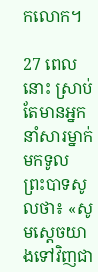កលោក។

27 ពេលនោះ ស្រាប់តែមានអ្នកនាំសារម្នាក់មកទូលព្រះ‌បាទសូលថា៖ «សូមស្ដេចយាងទៅវិញជា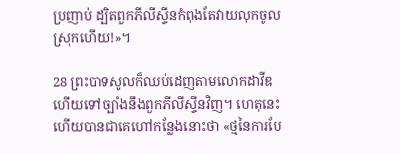ប្រញាប់ ដ្បិតពួកភីលីស្ទីនកំពុងតែវាយលុកចូលស្រុកហើយ!»។

28 ព្រះ‌បាទសូលក៏ឈប់ដេញតាមលោកដាវីឌ ហើយទៅច្បាំងនឹងពួកភីលីស្ទីនវិញ។ ហេតុនេះហើយបានជាគេហៅកន្លែងនោះថា «ថ្មនៃការបែ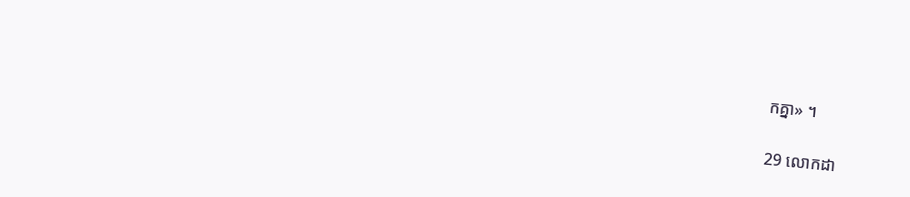កគ្នា» ។

29 លោកដា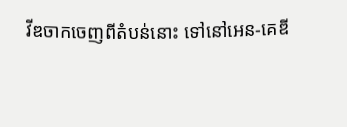វីឌចាកចេញពីតំបន់នោះ ទៅនៅអេន-គេឌី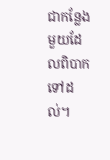ជាកន្លែងមួយដែលពិបាកទៅដល់។